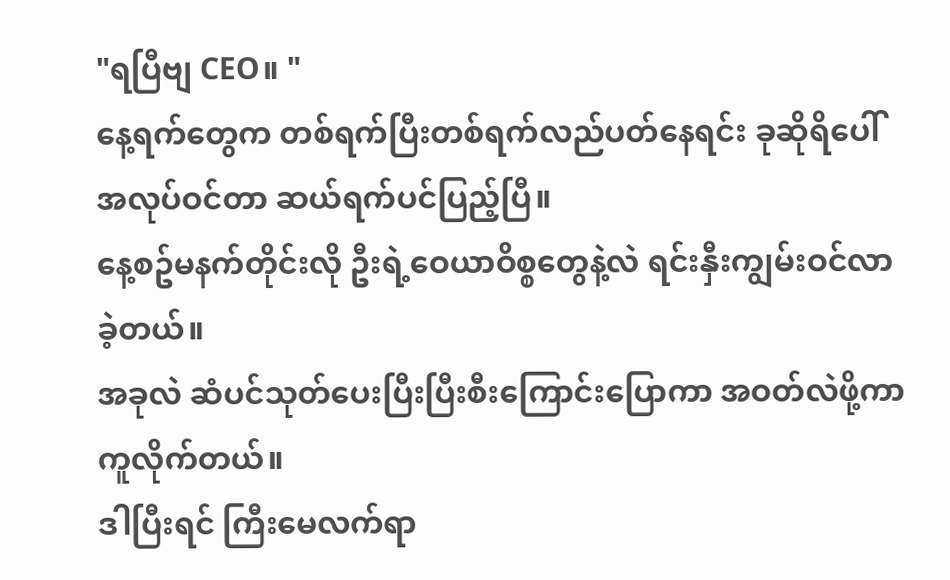"ရပြီဗျ CEO။ "
နေ့ရက်တွေက တစ်ရက်ပြီးတစ်ရက်လည်ပတ်နေရင်း ခုဆိုရိပေါ်အလုပ်ဝင်တာ ဆယ်ရက်ပင်ပြည့်ပြီ။
နေ့စဥ်မနက်တိုင်းလို ဦးရဲ့ဝေယာဝိစ္စတွေနဲ့လဲ ရင်းနှီးကျွမ်းဝင်လာခဲ့တယ်။
အခုလဲ ဆံပင်သုတ်ပေးပြီးပြီးစီးကြောင်းပြောကာ အဝတ်လဲဖို့ကာကူလိုက်တယ်။
ဒါပြီးရင် ကြီးမေလက်ရာ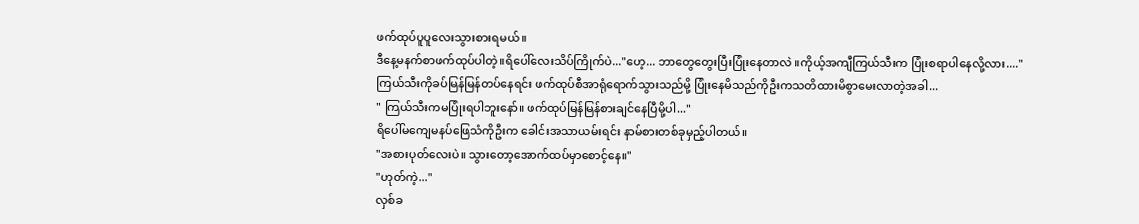ဖက်ထုပ်ပူပူလေးသွားစားရမယ်။
ဒီနေ့မနက်စာဖက်ထုပ်ပါတဲ့။ရိပေါ်လေးသိပ်ကြိုက်ပဲ..."ဟေ့... ဘာတွေတွေးပြီးပြုံးနေတာလဲ ။ကိုယ့်အကျီကြယ်သီးက ပြုံးစရာပါနေလို့လား...."
ကြယ်သီးကိုခပ်မြန်မြန်တပ်နေရင်း ဖက်ထုပ်စီအာရုံရောက်သွားသည်မို့ ပြုံးနေမိသည်ကိုဦးကသတိထားမိစွာမေးလာတဲ့အခါ...
" ကြယ်သီးကမပြုံးရပါဘူးနော်။ ဖက်ထုပ်မြန်မြန်စားချင်နေပြီမို့ပါ..."
ရိပေါ်မကျေမနပ်ဖြေသံကိုဦးက ခေါင်းအသာယမ်းရင်း နာမ်စားတစ်ခုမှည့်ပါတယ်။
"အစားပုတ်လေးပဲ။ သွားတော့အောက်ထပ်မှာစောင့်နေ။"
"ဟုတ်ကဲ့..."
လှစ်ခ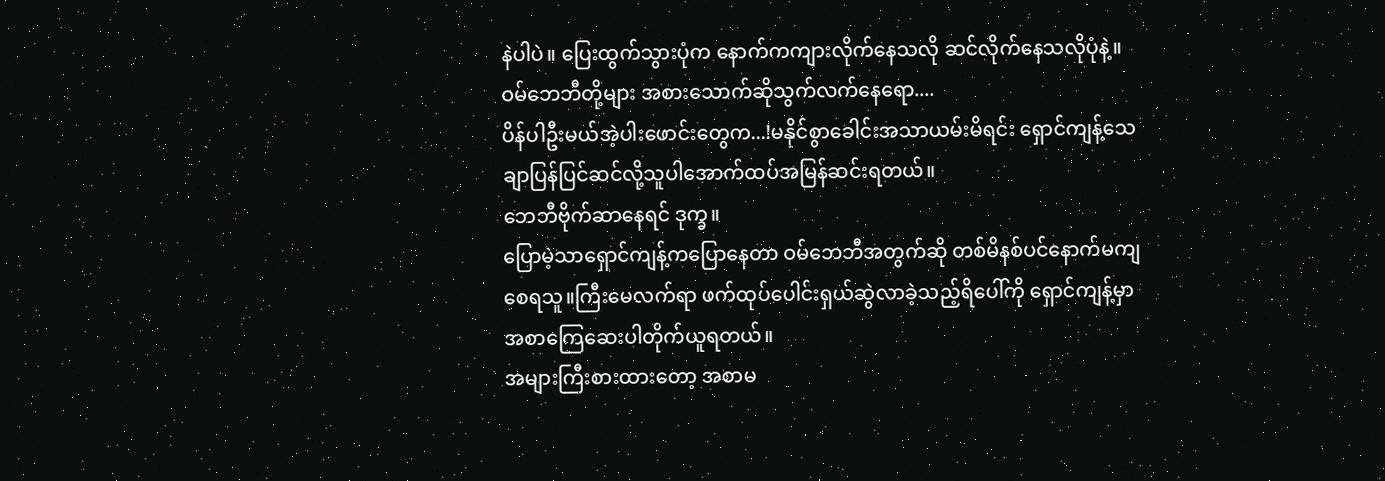နဲပါပဲ။ ပြေးထွက်သွားပုံက နောက်ကကျားလိုက်နေသလို ဆင်လိုက်နေသလိုပုံနဲ့။
ဝမ်ဘေဘီတို့များ အစားသောက်ဆိုသွက်လက်နေရော....
ပိန်ပါဦးမယ်အဲ့ပါးဖောင်းတွေက...!မနိုင်စွာခေါင်းအသာယမ်းမိရင်း ရှောင်ကျန့်သေချာပြန်ပြင်ဆင်လို့သူပါအောက်ထပ်အမြန်ဆင်းရတယ်။
ဘေဘီဗိုက်ဆာနေရင် ဒုက္ခ။
ပြောမဲ့သာရှောင်ကျန့်ကပြောနေတာ ဝမ်ဘေဘီအတွက်ဆို တစ်မိနစ်ပင်နောက်မကျစေရသူ။ကြီးမေလက်ရာ ဖက်ထုပ်ပေါင်းရှယ်ဆွဲလာခဲ့သည့်ရိပေါ်ကို ရှောင်ကျန့်မှာအစာကြေဆေးပါတိုက်ယူရတယ်။
အများကြီးစားထားတော့ အစာမ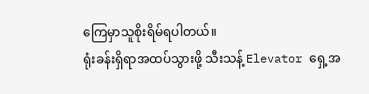ကြေမှာသူစိုးရိမ်ရပါတယ်။
ရုံးခန်းရှိရာအထပ်သွားဖို့ သီးသန့် Elevator ရှေ့အ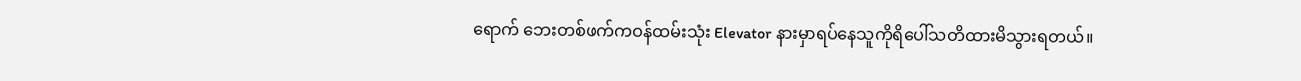ရောက် ဘေးတစ်ဖက်ကဝန်ထမ်းသုံး Elevator နားမှာရပ်နေသူကိုရိပေါ်သတိထားမိသွားရတယ်။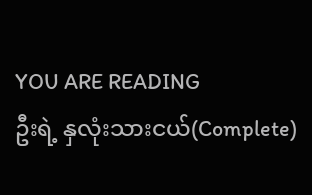YOU ARE READING
ဦးရဲ့ နှလုံးသားငယ်(Complete)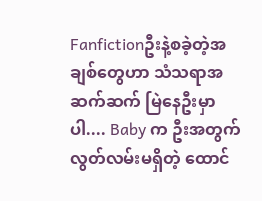Fanfictionဦးနဲ့စခဲ့တဲ့အချစ်တွေဟာ သံသရာအဆက်ဆက် မြဲနေဦးမှာပါ.... Baby က ဦးအတွက် လွတ်လမ်းမရှိတဲ့ ထောင်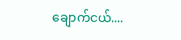ချောက်ငယ်....